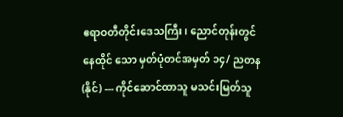ဧရာဝတီတိုင်းဒေသကြီး၊ ညောင်တုန်းတွင်နေထိုင် သော မှတ်ပုံတင်အမှတ် ၁၄/ ညတန(နိုင်) --- ကိုင်ဆောင်ထာသူ မသင်းမြတ်သူ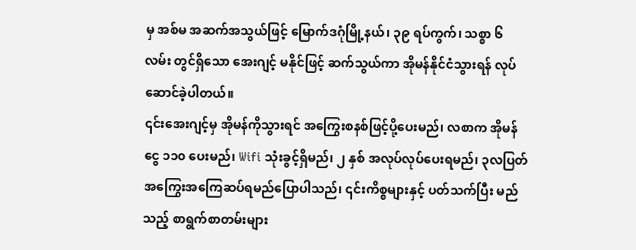မှ အစ်မ အဆက်အသွယ်ဖြင့် မြောက်ဒဂုံမြို့နယ်၊ ၃၉ ရပ်ကွက်၊ သစ္စာ ၆ လမ်း တွင်ရှိသော အေးဂျင့် မနိုင်ဖြင့် ဆက်သွယ်ကာ အိုမန်နိုင်ငံသွားရန် လုပ်ဆောင်ခဲ့ပါတယ်။
၎င်းအေးဂျင့်မှ အိုမန်ကိုသွားရင် အကြွေးစနစ်ဖြင့်ပို့ပေးမည်၊ လစာက အိုမန်ငွေ ၁၁၀ ပေးမည်၊ Wifi သုံးခွင့်ရှိမည်၊ ၂ နှစ် အလုပ်လုပ်ပေးရမည်၊ ၃လပြတ်အကြွေးအကြေဆပ်ရမည်ပြောပါသည်၊ ၎င်းကိစ္စများနှင့် ပတ်သက်ပြီး မည် သည့် စာရွက်စာတမ်းများ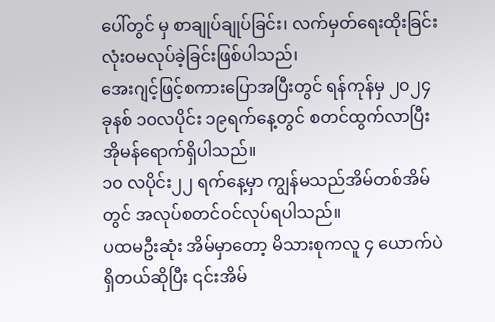ပေါ်တွင် မှ စာချုပ်ချုပ်ခြင်း၊ လက်မှတ်ရေးထိုးခြင်း လုံးဝမလုပ်ခဲ့ခြင်းဖြစ်ပါသည်၊
အေးဂျင့်ဖြင့်စကားပြောအပြီးတွင် ရန်ကုန်မှ ၂၀၂၄ ခုနစ် ၁၀လပိုင်း ၁၉ရက်နေ့တွင် စတင်ထွက်လာပြီး အိုမန်ရောက်ရှိပါသည်။
၁၀ လပိုင်း၂၂ ရက်နေ့မှာ ကျွန်မသည်အိမ်တစ်အိမ်တွင် အလုပ်စတင်ဝင်လုပ်ရပါသည်။
ပထမဦးဆုံး အိမ်မှာတော့ မိသားစုကလူ ၄ ယောက်ပဲရှိတယ်ဆိုပြီး ၎င်းအိမ်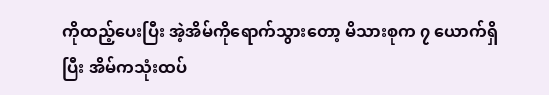ကိုထည့်ပေးပြီး အဲ့အိမ်ကိုရောက်သွားတော့ မိသားစုက ၇ ယောက်ရှိပြီး အိမ်ကသုံးထပ်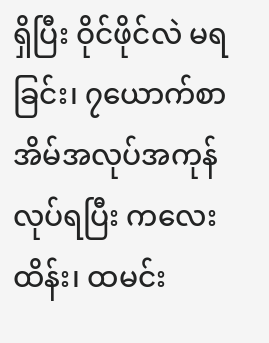ရှိပြီး ဝိုင်ဖိုင်လဲ မရခြင်း၊ ၇ယောက်စာ အိမ်အလုပ်အကုန်လုပ်ရပြီး ကလေးထိန်း၊ ထမင်း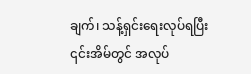ချက်၊ သန့်ရှင်းရေးလုပ်ရပြီး ၎င်းအိမ်တွင် အလုပ်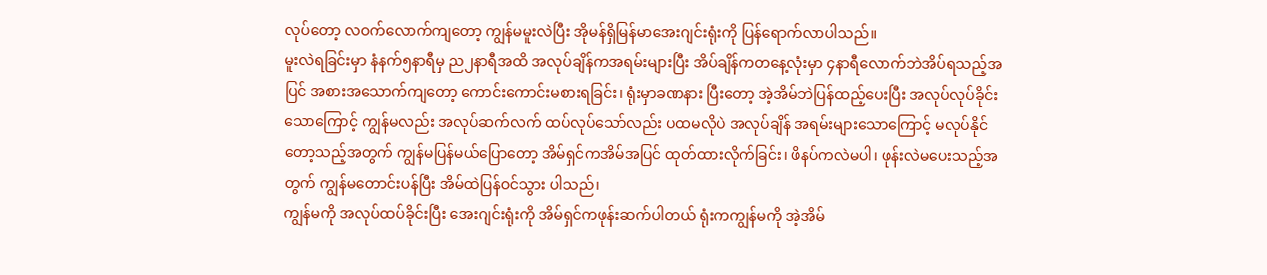လုပ်တော့ လဝက်လောက်ကျတော့ ကျွန်မမူးလဲပြီး အိုမန်ရှိမြန်မာအေးဂျင်းရုံးကို ပြန်ရောက်လာပါသည်။
မူးလဲရခြင်းမှာ နံနက်၅နာရီမှ ည၂နာရီအထိ အလုပ်ချိန်ကအရမ်းများပြီး အိပ်ချိန်ကတနေ့လုံးမှာ ၄နာရီလောက်ဘဲအိပ်ရသည့်အပြင် အစားအသောက်ကျတော့ ကောင်းကောင်းမစားရခြင်း၊ ရုံးမှာခဏနား ပြီးတော့ အဲ့အိမ်ဘဲပြန်ထည့်ပေးပြီး အလုပ်လုပ်ခိုင်းသောကြောင့် ကျွန်မလည်း အလုပ်ဆက်လက် ထပ်လုပ်သော်လည်း ပထမလိုပဲ အလုပ်ချိန် အရမ်းများသောကြောင့် မလုပ်နိုင်တော့သည့်အတွက် ကျွန်မပြန်မယ်ပြောတော့ အိမ်ရှင်ကအိမ်အပြင် ထုတ်ထားလိုက်ခြင်း၊ ဖိနပ်ကလဲမပါ၊ ဖုန်းလဲမပေးသည့်အတွက် ကျွန်မတောင်းပန်ပြီး အိမ်ထဲပြန်ဝင်သွား ပါသည်၊
ကျွန်မကို အလုပ်ထပ်ခိုင်းပြီး အေးဂျင်းရုံးကို အိမ်ရှင်ကဖုန်းဆက်ပါတယ် ရုံးကကျွန်မကို အဲ့အိမ်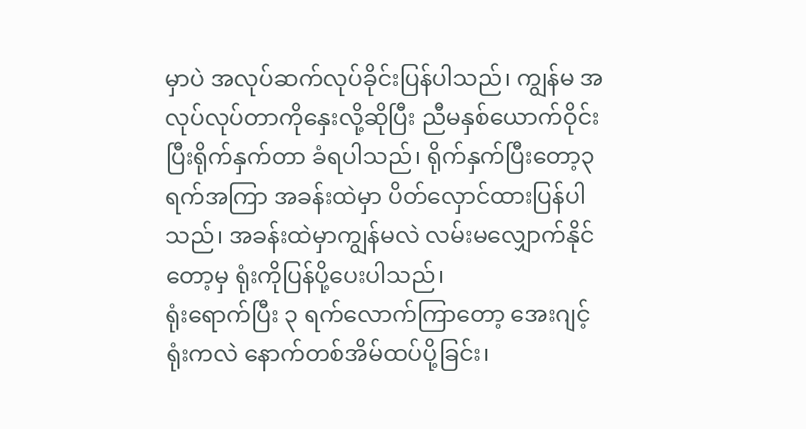မှာပဲ အလုပ်ဆက်လုပ်ခိုင်းပြန်ပါသည်၊ ကျွန်မ အလုပ်လုပ်တာကိုနှေးလို့ဆိုပြီး ညီမနှစ်ယောက်ဝိုင်းပြီးရိုက်နှက်တာ ခံရပါသည်၊ ရိုက်နှက်ပြီးတော့၃ရက်အကြာ အခန်းထဲမှာ ပိတ်လှောင်ထားပြန်ပါသည်၊ အခန်းထဲမှာကျွန်မလဲ လမ်းမလျှောက်နိုင်တော့မှ ရုံးကိုပြန်ပို့ပေးပါသည်၊
ရုံးရောက်ပြီး ၃ ရက်လောက်ကြာတော့ အေးဂျင့်ရုံးကလဲ နောက်တစ်အိမ်ထပ်ပို့ခြင်း၊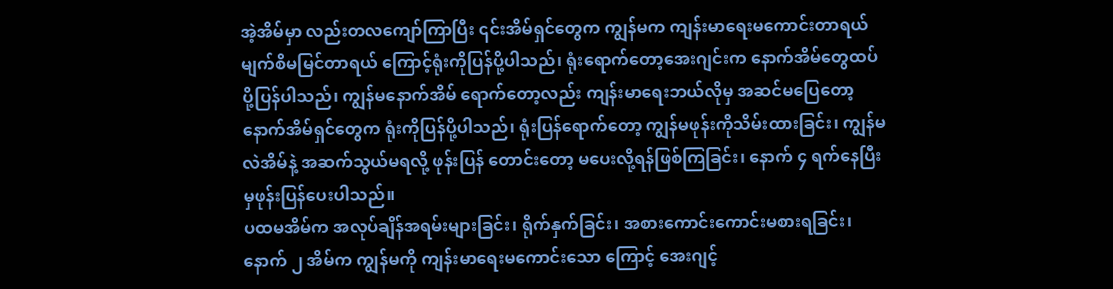အဲ့အိမ်မှာ လည်းတလကျော်ကြာပြီး ၎င်းအိမ်ရှင်တွေက ကျွန်မက ကျန်းမာရေးမကောင်းတာရယ် မျက်စိမမြင်တာရယ် ကြောင့်ရုံးကိုပြန်ပို့ပါသည်၊ ရုံးရောက်တော့အေးဂျင်းက နောက်အိမ်တွေထပ်ပို့ပြန်ပါသည်၊ ကျွန်မနောက်အိမ် ရောက်တော့လည်း ကျန်းမာရေးဘယ်လိုမှ အဆင်မပြေတော့ နောက်အိမ်ရှင်တွေက ရုံးကိုပြန်ပို့ပါသည်၊ ရုံးပြန်ရောက်တော့ ကျွန်မဖုန်းကိုသိမ်းထားခြင်း၊ ကျွန်မလဲအိမ်နဲ့ အဆက်သွယ်မရလို့ ဖုန်းပြန် တောင်းတော့ မပေးလို့ရန်ဖြစ်ကြခြင်း၊ နောက် ၄ ရက်နေပြီးမှဖုန်းပြန်ပေးပါသည်။
ပထမအိမ်က အလုပ်ချိန်အရမ်းများခြင်း၊ ရိုက်နှက်ခြင်း၊ အစားကောင်းကောင်းမစားရခြင်း၊ နောက် ၂ အိမ်က ကျွန်မကို ကျန်းမာရေးမကောင်းသော ကြောင့် အေးဂျင့်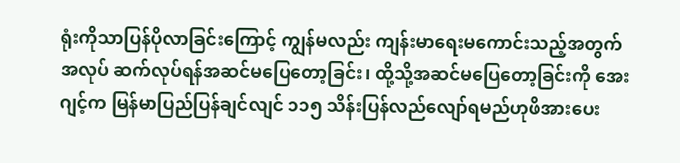ရုံးကိုသာပြန်ပိုလာခြင်းကြောင့် ကျွန်မလည်း ကျန်းမာရေးမကောင်းသည့်အတွက် အလုပ် ဆက်လုပ်ရန်အဆင်မပြေတော့ခြင်း၊ ထို့သို့အဆင်မပြေတော့ခြင်းကို အေးဂျင့်က မြန်မာပြည်ပြန်ချင်လျင် ၁၁၅ သိန်းပြန်လည်လျော်ရမည်ဟုဖိအားပေး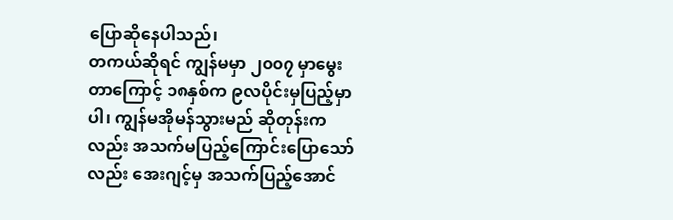ပြောဆိုနေပါသည်၊
တကယ်ဆိုရင် ကျွန်မမှာ ၂၀၀၇ မှာမွေးတာကြောင့် ၁၈နှစ်က ၉လပိုင်းမှပြည့်မှာပါ၊ ကျွန်မအိုမန်သွားမည် ဆိုတုန်းကလည်း အသက်မပြည့်ကြောင်းပြောသော်လည်း အေးဂျင့်မှ အသက်ပြည့်အောင်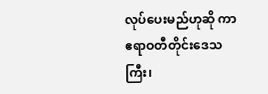လုပ်ပေးမည်ဟုဆို ကာ ဧရာဝတီတိုင်းဒေသကြီး၊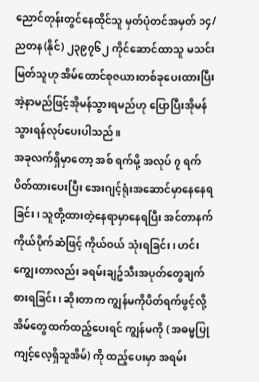ညောင်တုန်းတွင်နေထိုင်သူ မှတ်ပုံတင်အမှတ် ၁၄/ ညတန(နိုင်) ၂၃၉၇၆၂ ကိုင်ဆောင်ထာသူ မသင်းမြတ်သူဟု အိမ်ထောင်စုဇယားတစ်ခုပေးထားပြီး အဲ့နာမည်ဖြင့်အိုမန်သွားရမည်ဟု ပြောပြီးအိုမန်သွားရန်လုပ်ပေးပါသည်။
အခုလက်ရှိမှာတော့ အစ် ရက်မို့ အလုပ် ၇ ရက်ပိတ်ထားပေးပြီး အေးဂျင့်ရုံးအဆောင်မှာနေနေရခြင်း၊ သူတို့ထားတဲ့နေရာမှာနေရပြီး အင်တာနက် ကိုယ်ပိုက်ဆံဖြင့် ကိုယ်ဝယ် သုံးရခြင်း၊ ဟင်းကျွေးတာလည်း ခရမ်းချဥ်သီးအပုတ်တွေချက်စားရခြင်း၊ ဆိုးတာက ကျွန်မကိုပိတ်ရက်ဖွင့်လို့ အိမ်တွေထက်ထည့်ပေးရင် ကျွန်မကို ( အဓမ္မပြုကျင့်လေ့ရှိသူအိမ်) ကို ထည့်ပေးမှာ အရမ်း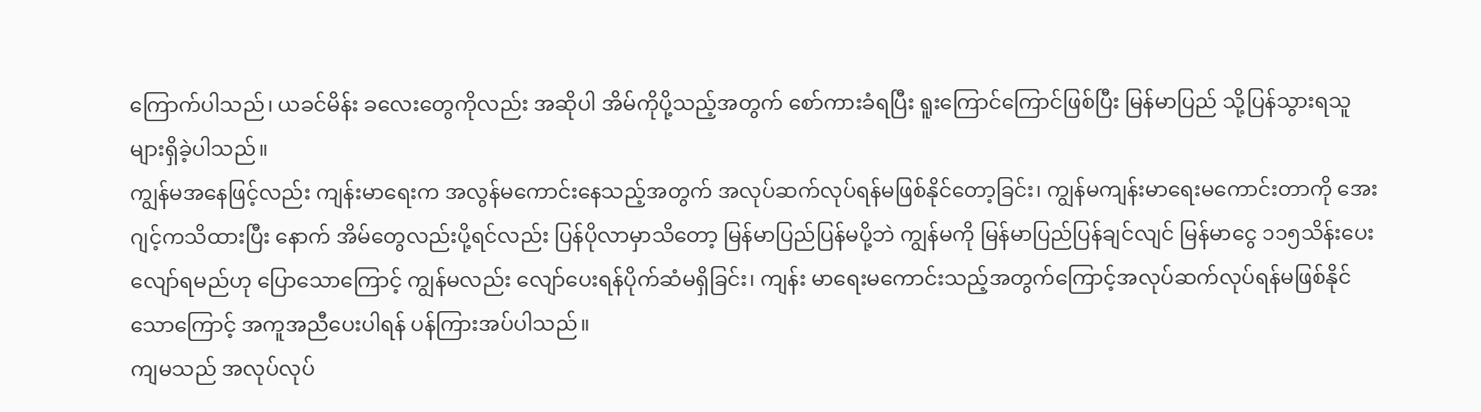ကြောက်ပါသည်၊ ယခင်မိန်း ခလေးတွေကိုလည်း အဆိုပါ အိမ်ကိုပို့သည့်အတွက် စော်ကားခံရပြီး ရူးကြောင်ကြောင်ဖြစ်ပြီး မြန်မာပြည် သို့ပြန်သွားရသူများရှိခဲ့ပါသည်။
ကျွန်မအနေဖြင့်လည်း ကျန်းမာရေးက အလွန်မကောင်းနေသည့်အတွက် အလုပ်ဆက်လုပ်ရန်မဖြစ်နိုင်တော့ခြင်း၊ ကျွန်မကျန်းမာရေးမကောင်းတာကို အေးဂျင့်ကသိထားပြီး နောက် အိမ်တွေလည်းပို့ရင်လည်း ပြန်ပိုလာမှာသိတော့ မြန်မာပြည်ပြန်မပို့ဘဲ ကျွန်မကို မြန်မာပြည်ပြန်ချင်လျင် မြန်မာငွေ ၁၁၅သိန်းပေးလျော်ရမည်ဟု ပြောသောကြောင့် ကျွန်မလည်း လျော်ပေးရန်ပိုက်ဆံမရှိခြင်း၊ ကျန်း မာရေးမကောင်းသည့်အတွက်ကြောင့်အလုပ်ဆက်လုပ်ရန်မဖြစ်နိုင်သောကြောင့် အကူအညီပေးပါရန် ပန်ကြားအပ်ပါသည်။
ကျမသည် အလုပ်လုပ်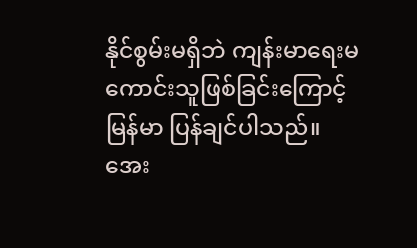နိုင်စွမ်းမရှိဘဲ ကျန်းမာရေးမကောင်းသူဖြစ်ခြင်းကြောင့် မြန်မာ ပြန်ချင်ပါသည်။ အေး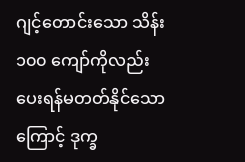ဂျင့်တောင်းသော သိန်း ၁၀၀ ကျော်ကိုလည်း ပေးရန်မတတ်နိုင်သောကြောင့် ဒုက္ခ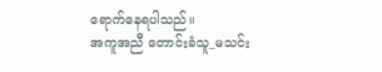ရောက်နေရပါသည်။
အကူအညီ တောင်းခံသူ_မသင်း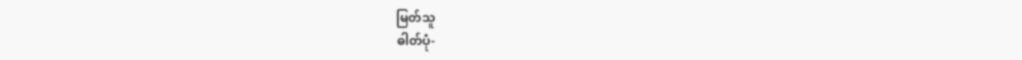မြတ်သူ
ဓါတ်ပုံ-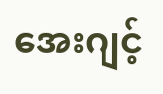အေးဂျင့်